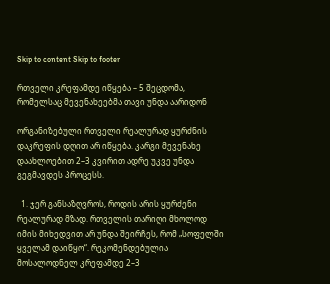Skip to content Skip to footer

რთველი კრეფამდე იწყება – 5 შეცდომა, რომელსაც მევენახეებმა თავი უნდა აარიდონ

ორგანიზებული რთველი რეალურად ყურძნის დაკრეფის დღით არ იწყება. კარგი მევენახე დაახლოებით 2–3 კვირით ადრე უკვე უნდა გეგმავდეს პროცესს.

  1. ჯერ განსაზღვროს, როდის არის ყურძენი რეალურად მზად. რთველის თარიღი მხოლოდ იმის მიხედვით არ უნდა შეირჩეს, რომ „სოფელში ყველამ დაიწყო“. რეკომენდებულია მოსალოდნელ კრეფამდე 2–3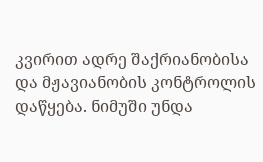კვირით ადრე შაქრიანობისა და მჟავიანობის კონტროლის დაწყება. ნიმუში უნდა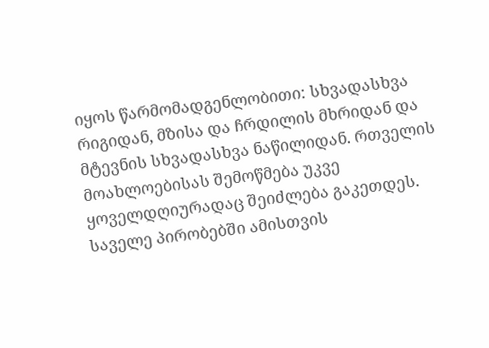იყოს წარმომადგენლობითი: სხვადასხვა რიგიდან, მზისა და ჩრდილის მხრიდან და მტევნის სხვადასხვა ნაწილიდან. რთველის მოახლოებისას შემოწმება უკვე ყოველდღიურადაც შეიძლება გაკეთდეს. საველე პირობებში ამისთვის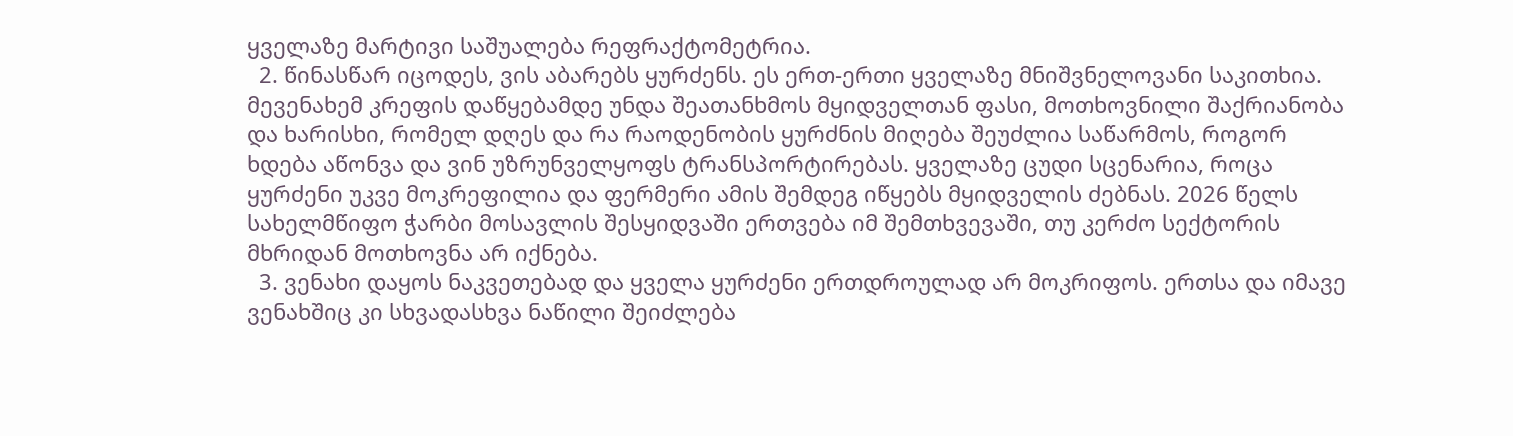ყველაზე მარტივი საშუალება რეფრაქტომეტრია.
  2. წინასწარ იცოდეს, ვის აბარებს ყურძენს. ეს ერთ-ერთი ყველაზე მნიშვნელოვანი საკითხია. მევენახემ კრეფის დაწყებამდე უნდა შეათანხმოს მყიდველთან ფასი, მოთხოვნილი შაქრიანობა და ხარისხი, რომელ დღეს და რა რაოდენობის ყურძნის მიღება შეუძლია საწარმოს, როგორ ხდება აწონვა და ვინ უზრუნველყოფს ტრანსპორტირებას. ყველაზე ცუდი სცენარია, როცა ყურძენი უკვე მოკრეფილია და ფერმერი ამის შემდეგ იწყებს მყიდველის ძებნას. 2026 წელს სახელმწიფო ჭარბი მოსავლის შესყიდვაში ერთვება იმ შემთხვევაში, თუ კერძო სექტორის მხრიდან მოთხოვნა არ იქნება.
  3. ვენახი დაყოს ნაკვეთებად და ყველა ყურძენი ერთდროულად არ მოკრიფოს. ერთსა და იმავე ვენახშიც კი სხვადასხვა ნაწილი შეიძლება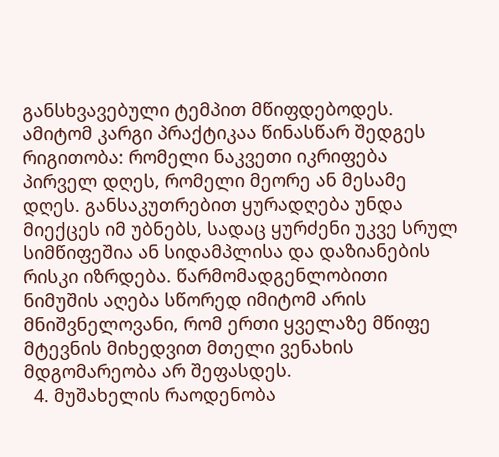განსხვავებული ტემპით მწიფდებოდეს. ამიტომ კარგი პრაქტიკაა წინასწარ შედგეს რიგითობა: რომელი ნაკვეთი იკრიფება პირველ დღეს, რომელი მეორე ან მესამე დღეს. განსაკუთრებით ყურადღება უნდა მიექცეს იმ უბნებს, სადაც ყურძენი უკვე სრულ სიმწიფეშია ან სიდამპლისა და დაზიანების რისკი იზრდება. წარმომადგენლობითი ნიმუშის აღება სწორედ იმიტომ არის მნიშვნელოვანი, რომ ერთი ყველაზე მწიფე მტევნის მიხედვით მთელი ვენახის მდგომარეობა არ შეფასდეს.
  4. მუშახელის რაოდენობა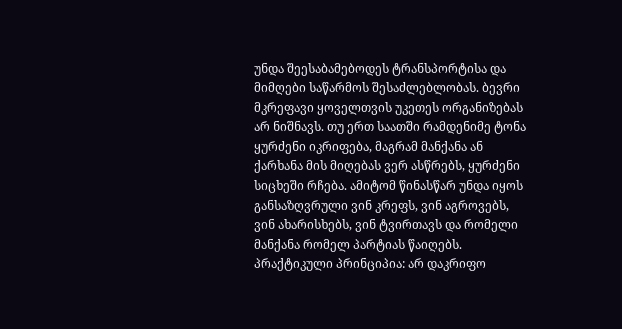უნდა შეესაბამებოდეს ტრანსპორტისა და მიმღები საწარმოს შესაძლებლობას. ბევრი მკრეფავი ყოველთვის უკეთეს ორგანიზებას არ ნიშნავს. თუ ერთ საათში რამდენიმე ტონა ყურძენი იკრიფება, მაგრამ მანქანა ან ქარხანა მის მიღებას ვერ ასწრებს, ყურძენი სიცხეში რჩება. ამიტომ წინასწარ უნდა იყოს განსაზღვრული ვინ კრეფს, ვინ აგროვებს, ვინ ახარისხებს, ვინ ტვირთავს და რომელი მანქანა რომელ პარტიას წაიღებს. პრაქტიკული პრინციპია: არ დაკრიფო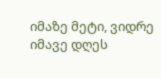იმაზე მეტი, ვიდრე იმავე დღეს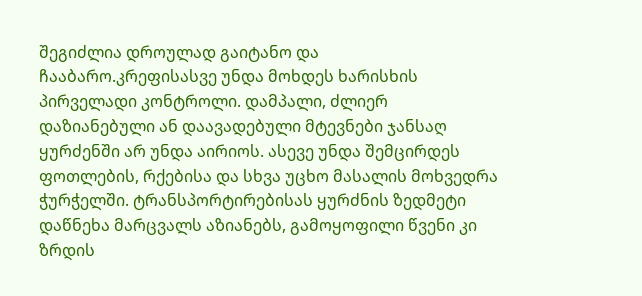შეგიძლია დროულად გაიტანო და ჩააბარო.კრეფისასვე უნდა მოხდეს ხარისხის პირველადი კონტროლი. დამპალი, ძლიერ დაზიანებული ან დაავადებული მტევნები ჯანსაღ ყურძენში არ უნდა აირიოს. ასევე უნდა შემცირდეს ფოთლების, რქებისა და სხვა უცხო მასალის მოხვედრა ჭურჭელში. ტრანსპორტირებისას ყურძნის ზედმეტი დაწნეხა მარცვალს აზიანებს, გამოყოფილი წვენი კი ზრდის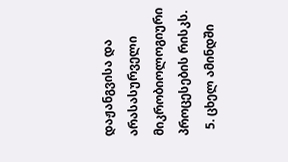დაჟანგვისა და არასასურველი მიკრობიოლოგიური პროცესების რისკს.
  5. ცხელ ამინდში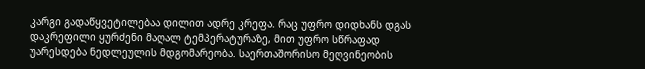კარგი გადაწყვეტილებაა დილით ადრე კრეფა. რაც უფრო დიდხანს დგას დაკრეფილი ყურძენი მაღალ ტემპერატურაზე, მით უფრო სწრაფად უარესდება ნედლეულის მდგომარეობა. საერთაშორისო მეღვინეობის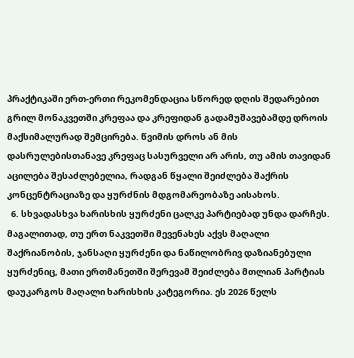პრაქტიკაში ერთ-ერთი რეკომენდაცია სწორედ დღის შედარებით გრილ მონაკვეთში კრეფაა და კრეფიდან გადამუშავებამდე დროის მაქსიმალურად შემცირება. წვიმის დროს ან მის დასრულებისთანავე კრეფაც სასურველი არ არის, თუ ამის თავიდან აცილება შესაძლებელია, რადგან წყალი შეიძლება შაქრის კონცენტრაციაზე და ყურძნის მდგომარეობაზე აისახოს.
  6. სხვადასხვა ხარისხის ყურძენი ცალკე პარტიებად უნდა დარჩეს. მაგალითად, თუ ერთ ნაკვეთში მევენახეს აქვს მაღალი შაქრიანობის, ჯანსაღი ყურძენი და ნაწილობრივ დაზიანებული ყურძენიც, მათი ერთმანეთში შერევამ შეიძლება მთლიან პარტიას დაუკარგოს მაღალი ხარისხის კატეგორია. ეს 2026 წელს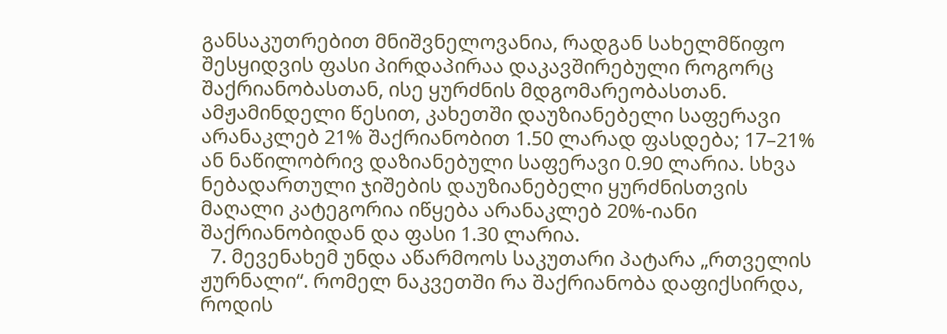განსაკუთრებით მნიშვნელოვანია, რადგან სახელმწიფო შესყიდვის ფასი პირდაპირაა დაკავშირებული როგორც შაქრიანობასთან, ისე ყურძნის მდგომარეობასთან. ამჟამინდელი წესით, კახეთში დაუზიანებელი საფერავი არანაკლებ 21% შაქრიანობით 1.50 ლარად ფასდება; 17–21% ან ნაწილობრივ დაზიანებული საფერავი 0.90 ლარია. სხვა ნებადართული ჯიშების დაუზიანებელი ყურძნისთვის მაღალი კატეგორია იწყება არანაკლებ 20%-იანი შაქრიანობიდან და ფასი 1.30 ლარია.
  7. მევენახემ უნდა აწარმოოს საკუთარი პატარა „რთველის ჟურნალი“. რომელ ნაკვეთში რა შაქრიანობა დაფიქსირდა, როდის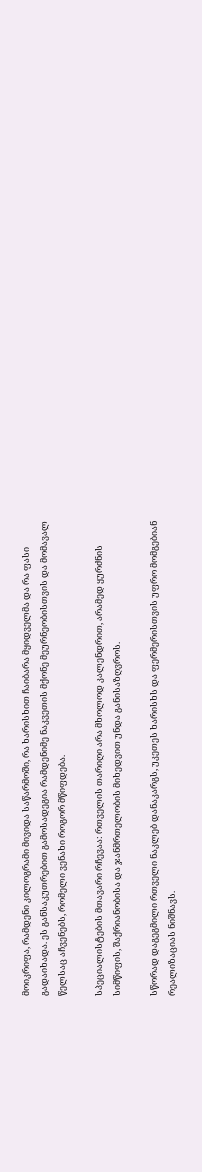მოიკრიფა, რამდენი კილოგრამი მივიდა საწარმოში, რა ხარისხით ჩაიბარა მყიდველმა და რა ფასი გადაიხადა. ეს განსაკუთრებით გამოსადეგია რამდენიმე ნაკვეთის მქონე მეურნეობისთვის და მომავალ წელსაც აჩვენებს, რომელი ვენახი როგორ მწიფდება.

სპეციალისტების მთავარი რჩევაა: რთველის თარიღი არა მხოლოდ კალენდრით, არამედ ყურძნის სიმწიფის, შაქრიანობისა და ჯანმრთელობის მიხედვით უნდა განისაზღვროს.

სწორად დაგეგმილი რთველი ნაკლებ დანაკარგს, უკეთეს ხარისხს და ფერმერისთვის უფრო მომგებიან რეალიზაციას ნიშნავს.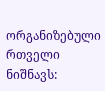ორგანიზებული რთველი ნიშნავს: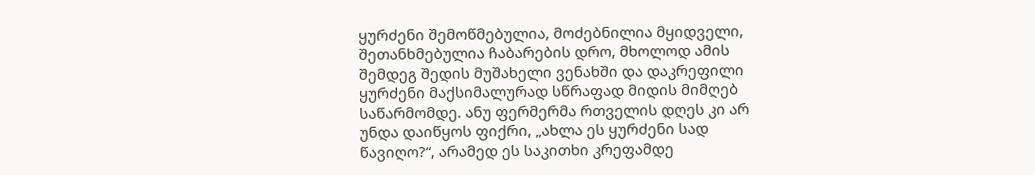ყურძენი შემოწმებულია, მოძებნილია მყიდველი, შეთანხმებულია ჩაბარების დრო, მხოლოდ ამის შემდეგ შედის მუშახელი ვენახში და დაკრეფილი ყურძენი მაქსიმალურად სწრაფად მიდის მიმღებ საწარმომდე. ანუ ფერმერმა რთველის დღეს კი არ უნდა დაიწყოს ფიქრი, „ახლა ეს ყურძენი სად წავიღო?“, არამედ ეს საკითხი კრეფამდე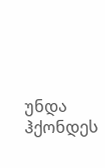უნდა ჰქონდეს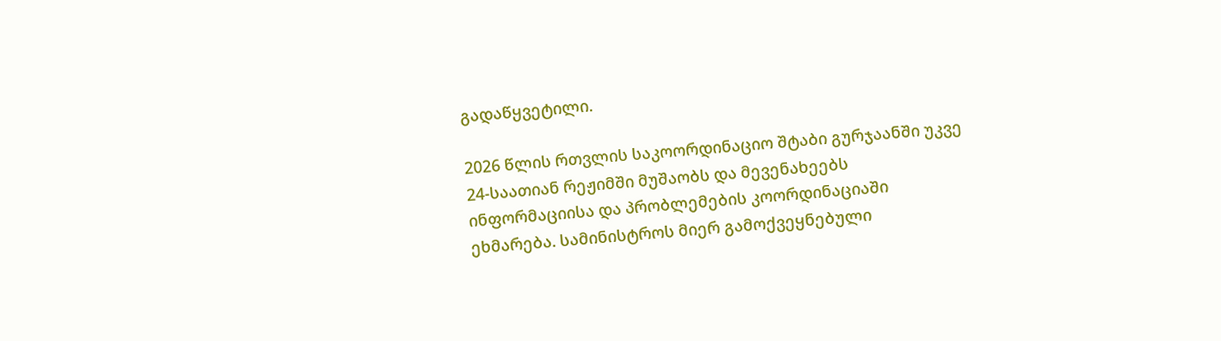გადაწყვეტილი.

2026 წლის რთვლის საკოორდინაციო შტაბი გურჯაანში უკვე 24-საათიან რეჟიმში მუშაობს და მევენახეებს ინფორმაციისა და პრობლემების კოორდინაციაში ეხმარება. სამინისტროს მიერ გამოქვეყნებული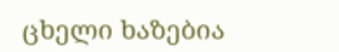ცხელი ხაზებია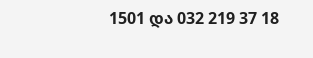1501 და 032 219 37 18